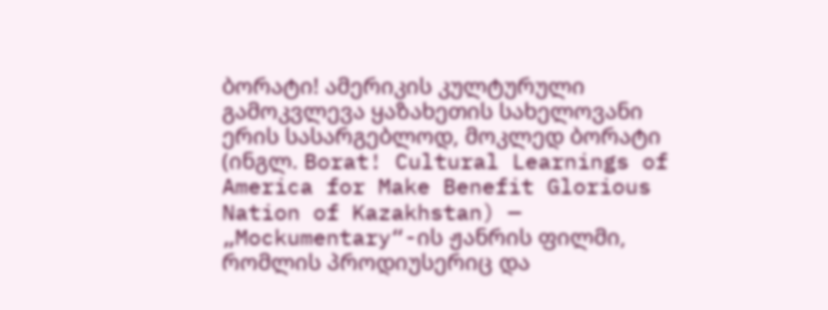ბორატი! ამერიკის კულტურული გამოკვლევა ყაზახეთის სახელოვანი ერის სასარგებლოდ, მოკლედ ბორატი (ინგლ. Borat! Cultural Learnings of America for Make Benefit Glorious Nation of Kazakhstan) — „Mockumentary“-ის ჟანრის ფილმი, რომლის პროდიუსერიც და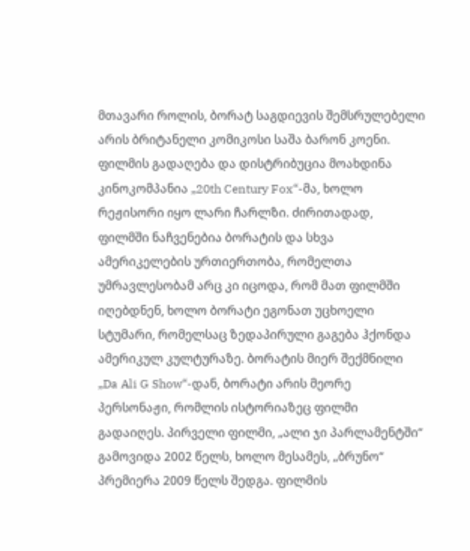მთავარი როლის, ბორატ საგდიევის შემსრულებელი არის ბრიტანელი კომიკოსი საშა ბარონ კოენი. ფილმის გადაღება და დისტრიბუცია მოახდინა კინოკომპანია „20th Century Fox“-მა, ხოლო რეჟისორი იყო ლარი ჩარლზი. ძირითადად, ფილმში ნაჩვენებია ბორატის და სხვა ამერიკელების ურთიერთობა, რომელთა უმრავლესობამ არც კი იცოდა, რომ მათ ფილმში იღებდნენ, ხოლო ბორატი ეგონათ უცხოელი სტუმარი, რომელსაც ზედაპირული გაგება ჰქონდა ამერიკულ კულტურაზე. ბორატის მიერ შექმნილი „Da Ali G Show“-დან, ბორატი არის მეორე პერსონაჟი, რომლის ისტორიაზეც ფილმი გადაიღეს. პირველი ფილმი, „ალი ჯი პარლამენტში“ გამოვიდა 2002 წელს, ხოლო მესამეს, „ბრუნო“ პრემიერა 2009 წელს შედგა. ფილმის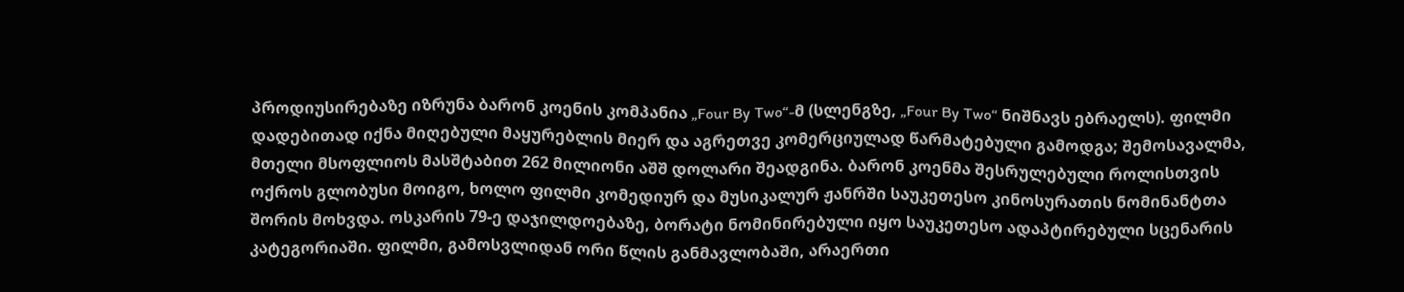პროდიუსირებაზე იზრუნა ბარონ კოენის კომპანია „Four By Two“-მ (სლენგზე, „Four By Two“ ნიშნავს ებრაელს). ფილმი დადებითად იქნა მიღებული მაყურებლის მიერ და აგრეთვე კომერციულად წარმატებული გამოდგა; შემოსავალმა, მთელი მსოფლიოს მასშტაბით 262 მილიონი აშშ დოლარი შეადგინა. ბარონ კოენმა შესრულებული როლისთვის ოქროს გლობუსი მოიგო, ხოლო ფილმი კომედიურ და მუსიკალურ ჟანრში საუკეთესო კინოსურათის ნომინანტთა შორის მოხვდა. ოსკარის 79-ე დაჯილდოებაზე, ბორატი ნომინირებული იყო საუკეთესო ადაპტირებული სცენარის კატეგორიაში. ფილმი, გამოსვლიდან ორი წლის განმავლობაში, არაერთი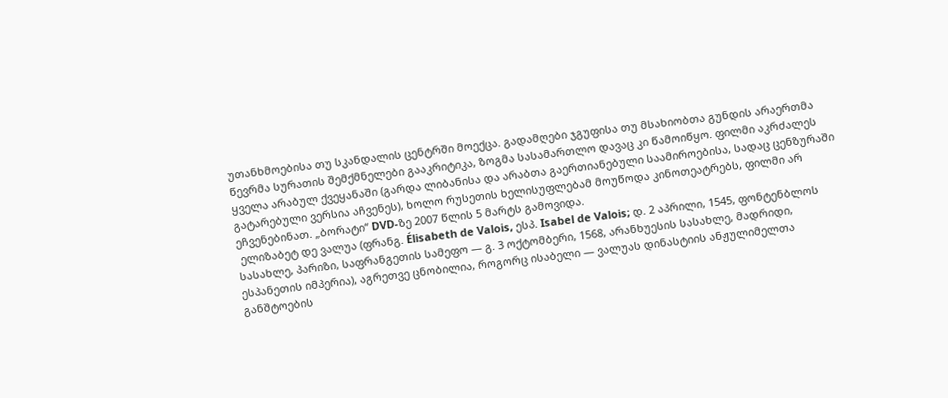უთანხმოებისა თუ სკანდალის ცენტრში მოექცა. გადამღები ჯგუფისა თუ მსახიობთა გუნდის არაერთმა წევრმა სურათის შემქმნელები გააკრიტიკა, ზოგმა სასამართლო დავაც კი წამოიწყო. ფილმი აკრძალეს ყველა არაბულ ქვეყანაში (გარდა ლიბანისა და არაბთა გაერთიანებული საამიროებისა, სადაც ცენზურაში გატარებული ვერსია აჩვენეს), ხოლო რუსეთის ხელისუფლებამ მოუწოდა კინოთეატრებს, ფილმი არ ეჩვენებინათ. „ბორატი“ DVD-ზე 2007 წლის 5 მარტს გამოვიდა.
 ელიზაბეტ დე ვალუა (ფრანგ. Élisabeth de Valois, ესპ. Isabel de Valois; დ. 2 აპრილი, 1545, ფონტენბლოს სასახლე, პარიზი, საფრანგეთის სამეფო — გ. 3 ოქტომბერი, 1568, არანხუესის სასახლე, მადრიდი, ესპანეთის იმპერია), აგრეთვე ცნობილია, როგორც ისაბელი — ვალუას დინასტიის ანჟულიმელთა განშტოების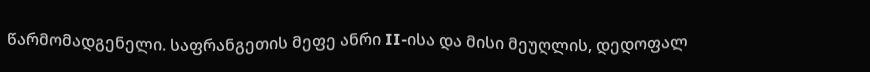წარმომადგენელი. საფრანგეთის მეფე ანრი II-ისა და მისი მეუღლის, დედოფალ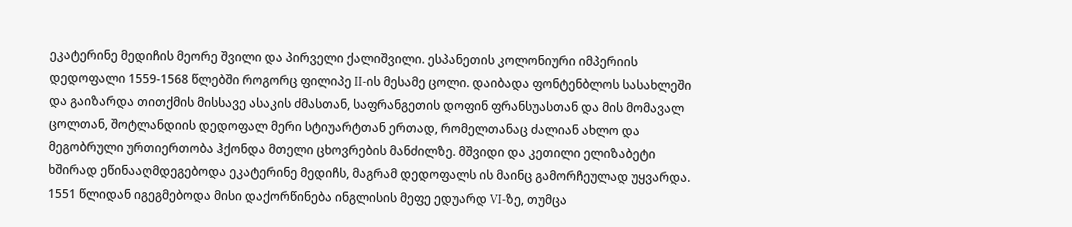ეკატერინე მედიჩის მეორე შვილი და პირველი ქალიშვილი. ესპანეთის კოლონიური იმპერიის დედოფალი 1559-1568 წლებში როგორც ფილიპე II-ის მესამე ცოლი. დაიბადა ფონტენბლოს სასახლეში და გაიზარდა თითქმის მისსავე ასაკის ძმასთან, საფრანგეთის დოფინ ფრანსუასთან და მის მომავალ ცოლთან, შოტლანდიის დედოფალ მერი სტიუარტთან ერთად, რომელთანაც ძალიან ახლო და მეგობრული ურთიერთობა ჰქონდა მთელი ცხოვრების მანძილზე. მშვიდი და კეთილი ელიზაბეტი ხშირად ეწინააღმდეგებოდა ეკატერინე მედიჩს, მაგრამ დედოფალს ის მაინც გამორჩეულად უყვარდა. 1551 წლიდან იგეგმებოდა მისი დაქორწინება ინგლისის მეფე ედუარდ VI-ზე, თუმცა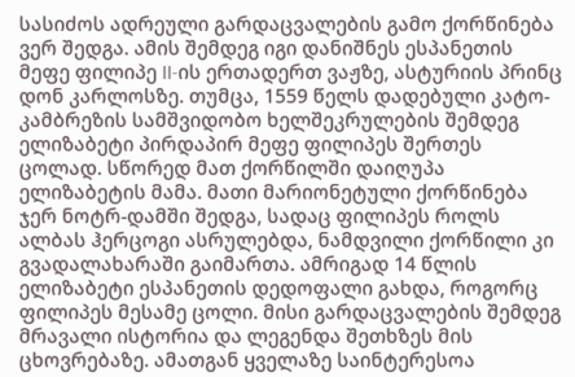სასიძოს ადრეული გარდაცვალების გამო ქორწინება ვერ შედგა. ამის შემდეგ იგი დანიშნეს ესპანეთის მეფე ფილიპე II-ის ერთადერთ ვაჟზე, ასტურიის პრინც დონ კარლოსზე. თუმცა, 1559 წელს დადებული კატო-კამბრეზის სამშვიდობო ხელშეკრულების შემდეგ ელიზაბეტი პირდაპირ მეფე ფილიპეს შერთეს ცოლად. სწორედ მათ ქორწილში დაიღუპა ელიზაბეტის მამა. მათი მარიონეტული ქორწინება ჯერ ნოტრ-დამში შედგა, სადაც ფილიპეს როლს ალბას ჰერცოგი ასრულებდა, ნამდვილი ქორწილი კი გვადალახარაში გაიმართა. ამრიგად 14 წლის ელიზაბეტი ესპანეთის დედოფალი გახდა, როგორც ფილიპეს მესამე ცოლი. მისი გარდაცვალების შემდეგ მრავალი ისტორია და ლეგენდა შეთხზეს მის ცხოვრებაზე. ამათგან ყველაზე საინტერესოა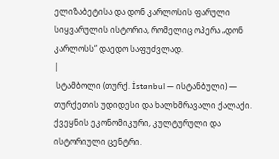ელიზაბეტისა და დონ კარლოსის ფარული სიყვარულის ისტორია, რომელიც ოპერა „დონ კარლოსს“ დაედო საფუძვლად.
|
 სტამბოლი (თურქ. İstanbul — ისტანბული) — თურქეთის უდიდესი და ხალხმრავალი ქალაქი. ქვეყნის ეკონომიკური, კულტურული და ისტორიული ცენტრი.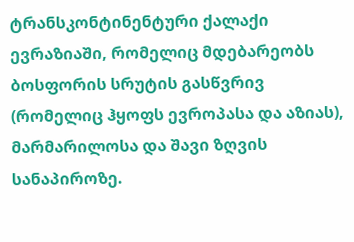ტრანსკონტინენტური ქალაქი ევრაზიაში, რომელიც მდებარეობს ბოსფორის სრუტის გასწვრივ (რომელიც ჰყოფს ევროპასა და აზიას), მარმარილოსა და შავი ზღვის სანაპიროზე.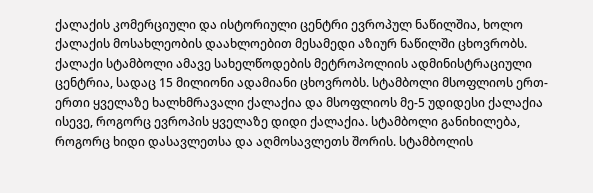ქალაქის კომერციული და ისტორიული ცენტრი ევროპულ ნაწილშია, ხოლო ქალაქის მოსახლეობის დაახლოებით მესამედი აზიურ ნაწილში ცხოვრობს. ქალაქი სტამბოლი ამავე სახელწოდების მეტროპოლიის ადმინისტრაციული ცენტრია, სადაც 15 მილიონი ადამიანი ცხოვრობს. სტამბოლი მსოფლიოს ერთ-ერთი ყველაზე ხალხმრავალი ქალაქია და მსოფლიოს მე-5 უდიდესი ქალაქია ისევე, როგორც ევროპის ყველაზე დიდი ქალაქია. სტამბოლი განიხილება, როგორც ხიდი დასავლეთსა და აღმოსავლეთს შორის. სტამბოლის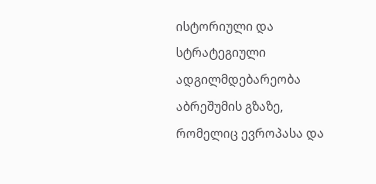ისტორიული და სტრატეგიული ადგილმდებარეობა აბრეშუმის გზაზე, რომელიც ევროპასა და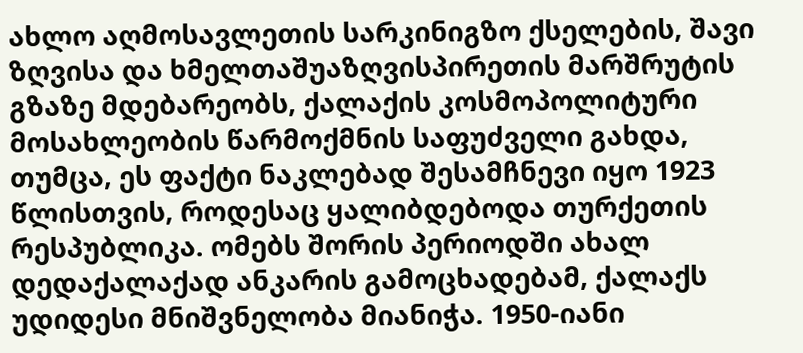ახლო აღმოსავლეთის სარკინიგზო ქსელების, შავი ზღვისა და ხმელთაშუაზღვისპირეთის მარშრუტის გზაზე მდებარეობს, ქალაქის კოსმოპოლიტური მოსახლეობის წარმოქმნის საფუძველი გახდა, თუმცა, ეს ფაქტი ნაკლებად შესამჩნევი იყო 1923 წლისთვის, როდესაც ყალიბდებოდა თურქეთის რესპუბლიკა. ომებს შორის პერიოდში ახალ დედაქალაქად ანკარის გამოცხადებამ, ქალაქს უდიდესი მნიშვნელობა მიანიჭა. 1950-იანი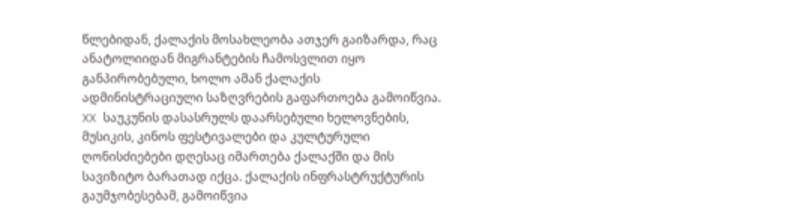წლებიდან, ქალაქის მოსახლეობა ათჯერ გაიზარდა, რაც ანატოლიიდან მიგრანტების ჩამოსვლით იყო განპირობებული, ხოლო ამან ქალაქის ადმინისტრაციული საზღვრების გაფართოება გამოიწვია. XX საუკუნის დასასრულს დაარსებული ხელოვნების, მუსიკის, კინოს ფესტივალები და კულტურული ღონისძიებები დღესაც იმართება ქალაქში და მის სავიზიტო ბარათად იქცა. ქალაქის ინფრასტრუქტურის გაუმჯობესებამ, გამოიწვია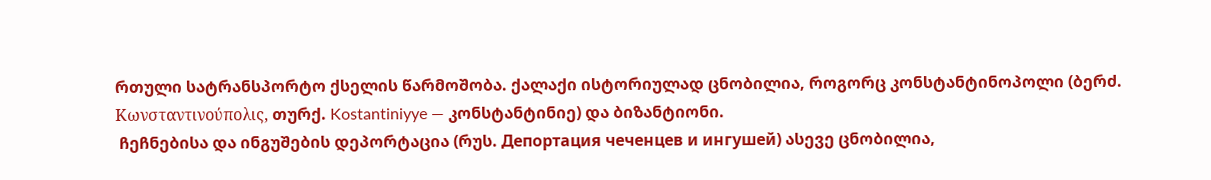რთული სატრანსპორტო ქსელის წარმოშობა. ქალაქი ისტორიულად ცნობილია, როგორც კონსტანტინოპოლი (ბერძ. Κωνσταντινούπολις, თურქ. Kostantiniyye — კონსტანტინიე) და ბიზანტიონი.
 ჩეჩნებისა და ინგუშების დეპორტაცია (რუს. Депортация чеченцев и ингушей) ასევე ცნობილია,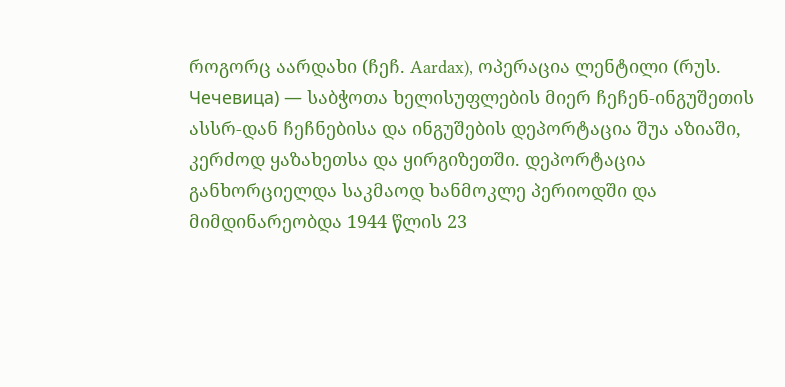როგორც აარდახი (ჩეჩ. Aardax), ოპერაცია ლენტილი (რუს. Чечевица) — საბჭოთა ხელისუფლების მიერ ჩეჩენ-ინგუშეთის ასსრ-დან ჩეჩნებისა და ინგუშების დეპორტაცია შუა აზიაში, კერძოდ ყაზახეთსა და ყირგიზეთში. დეპორტაცია განხორციელდა საკმაოდ ხანმოკლე პერიოდში და მიმდინარეობდა 1944 წლის 23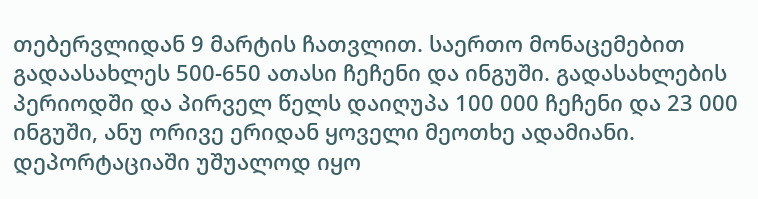თებერვლიდან 9 მარტის ჩათვლით. საერთო მონაცემებით გადაასახლეს 500-650 ათასი ჩეჩენი და ინგუში. გადასახლების პერიოდში და პირველ წელს დაიღუპა 100 000 ჩეჩენი და 23 000 ინგუში, ანუ ორივე ერიდან ყოველი მეოთხე ადამიანი. დეპორტაციაში უშუალოდ იყო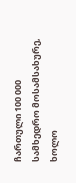ჩართული 100 000 სამხედრო მოსამსახურე, ხოლო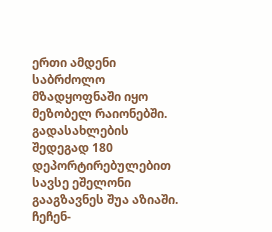ერთი ამდენი საბრძოლო მზადყოფნაში იყო მეზობელ რაიონებში. გადასახლების შედეგად 180 დეპორტირებულებით სავსე ეშელონი გააგზავნეს შუა აზიაში. ჩეჩენ-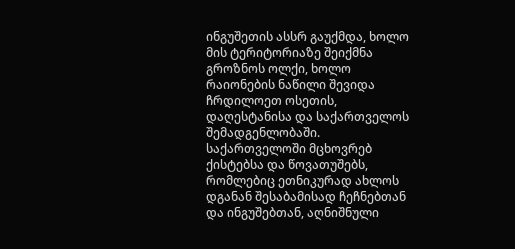ინგუშეთის ასსრ გაუქმდა, ხოლო მის ტერიტორიაზე შეიქმნა გროზნოს ოლქი, ხოლო რაიონების ნაწილი შევიდა ჩრდილოეთ ოსეთის, დაღესტანისა და საქართველოს შემადგენლობაში. საქართველოში მცხოვრებ ქისტებსა და წოვათუშებს, რომლებიც ეთნიკურად ახლოს დგანან შესაბამისად ჩეჩნებთან და ინგუშებთან, აღნიშნული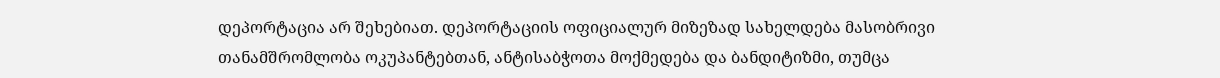დეპორტაცია არ შეხებიათ. დეპორტაციის ოფიციალურ მიზეზად სახელდება მასობრივი თანამშრომლობა ოკუპანტებთან, ანტისაბჭოთა მოქმედება და ბანდიტიზმი, თუმცა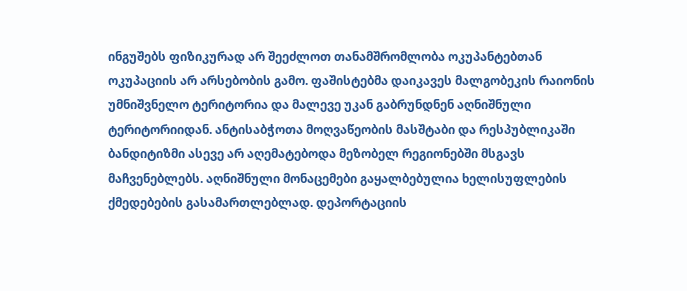ინგუშებს ფიზიკურად არ შეეძლოთ თანამშრომლობა ოკუპანტებთან ოკუპაციის არ არსებობის გამო. ფაშისტებმა დაიკავეს მალგობეკის რაიონის უმნიშვნელო ტერიტორია და მალევე უკან გაბრუნდნენ აღნიშნული ტერიტორიიდან. ანტისაბჭოთა მოღვაწეობის მასშტაბი და რესპუბლიკაში ბანდიტიზმი ასევე არ აღემატებოდა მეზობელ რეგიონებში მსგავს მაჩვენებლებს. აღნიშნული მონაცემები გაყალბებულია ხელისუფლების ქმედებების გასამართლებლად. დეპორტაციის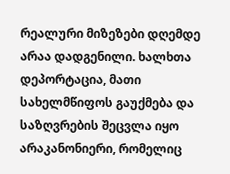რეალური მიზეზები დღემდე არაა დადგენილი. ხალხთა დეპორტაცია, მათი სახელმწიფოს გაუქმება და საზღვრების შეცვლა იყო არაკანონიერი, რომელიც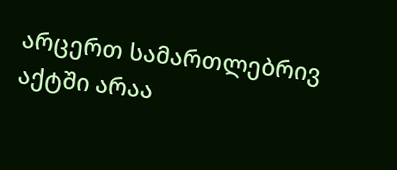არცერთ სამართლებრივ აქტში არაა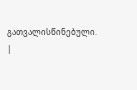გათვალისწინებული.
|